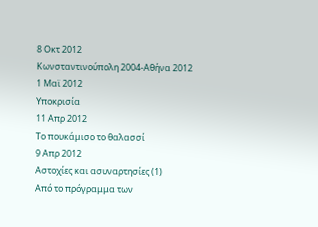8 Οκτ 2012
Κωνσταντινούπολη 2004-Αθήνα 2012
1 Μαϊ 2012
Υποκρισία
11 Απρ 2012
Το πουκάμισο το θαλασσί
9 Απρ 2012
Αστοχίες και ασυναρτησίες (1)
Από το πρόγραμμα των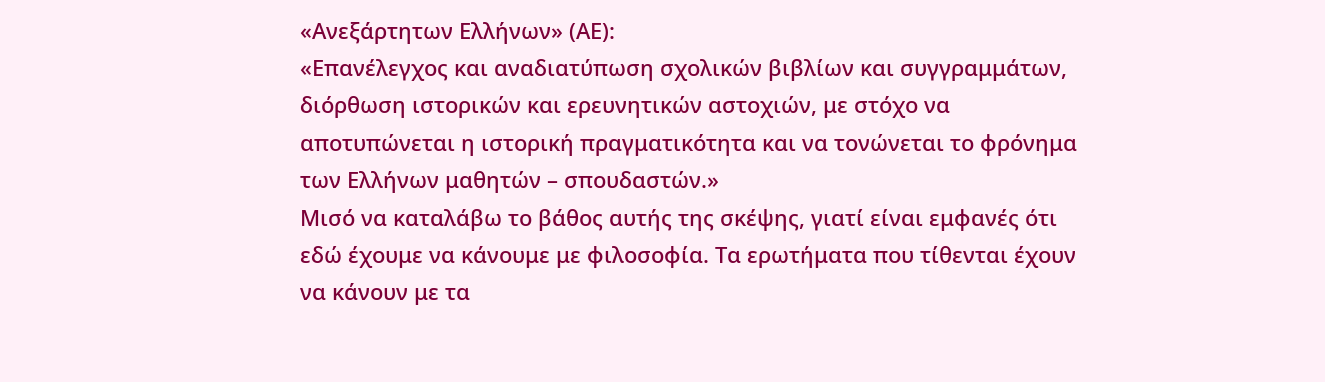«Ανεξάρτητων Ελλήνων» (ΑΕ):
«Επανέλεγχος και αναδιατύπωση σχολικών βιβλίων και συγγραμμάτων, διόρθωση ιστορικών και ερευνητικών αστοχιών, με στόχο να αποτυπώνεται η ιστορική πραγματικότητα και να τονώνεται το φρόνημα των Ελλήνων μαθητών – σπουδαστών.»
Μισό να καταλάβω το βάθος αυτής της σκέψης, γιατί είναι εμφανές ότι εδώ έχουμε να κάνουμε με φιλοσοφία. Τα ερωτήματα που τίθενται έχουν να κάνουν με τα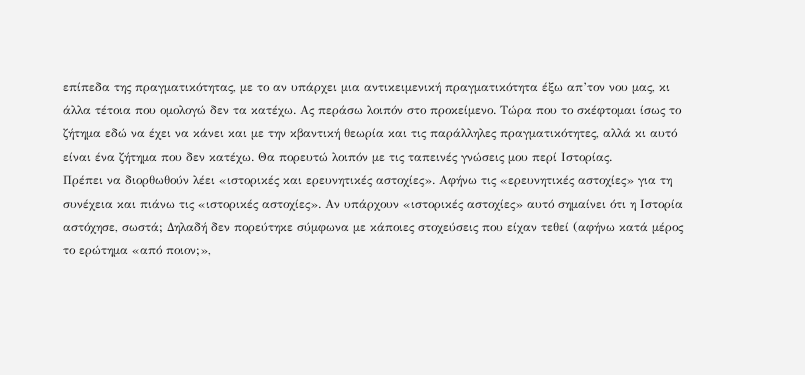επίπεδα της πραγματικότητας, με το αν υπάρχει μια αντικειμενική πραγματικότητα έξω απ’τον νου μας, κι άλλα τέτοια που ομολογώ δεν τα κατέχω. Ας περάσω λοιπόν στο προκείμενο. Τώρα που το σκέφτομαι ίσως το ζήτημα εδώ να έχει να κάνει και με την κβαντική θεωρία και τις παράλληλες πραγματικότητες, αλλά κι αυτό είναι ένα ζήτημα που δεν κατέχω. Θα πορευτώ λοιπόν με τις ταπεινές γνώσεις μου περί Ιστορίας.
Πρέπει να διορθωθούν λέει «ιστορικές και ερευνητικές αστοχίες». Αφήνω τις «ερευνητικές αστοχίες» για τη συνέχεια και πιάνω τις «ιστορικές αστοχίες». Αν υπάρχουν «ιστορικές αστοχίες» αυτό σημαίνει ότι η Ιστορία αστόχησε, σωστά; Δηλαδή δεν πορεύτηκε σύμφωνα με κάποιες στοχεύσεις που είχαν τεθεί (αφήνω κατά μέρος το ερώτημα «από ποιον;»,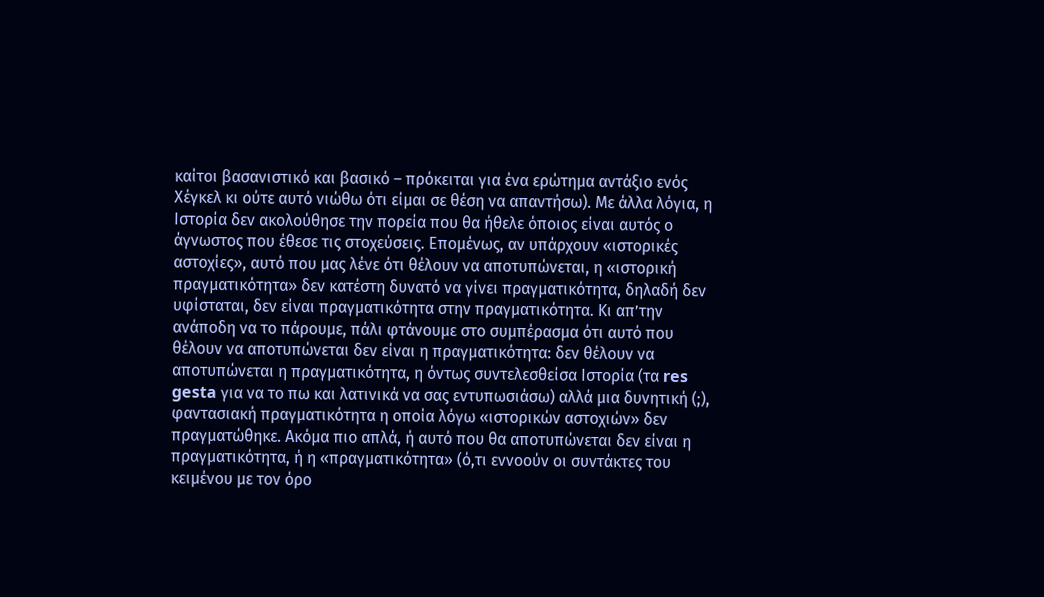καίτοι βασανιστικό και βασικό – πρόκειται για ένα ερώτημα αντάξιο ενός Χέγκελ κι ούτε αυτό νιώθω ότι είμαι σε θέση να απαντήσω). Με άλλα λόγια, η Ιστορία δεν ακολούθησε την πορεία που θα ήθελε όποιος είναι αυτός ο άγνωστος που έθεσε τις στοχεύσεις. Επομένως, αν υπάρχουν «ιστορικές αστοχίες», αυτό που μας λένε ότι θέλουν να αποτυπώνεται, η «ιστορική πραγματικότητα» δεν κατέστη δυνατό να γίνει πραγματικότητα, δηλαδή δεν υφίσταται, δεν είναι πραγματικότητα στην πραγματικότητα. Κι απ’την ανάποδη να το πάρουμε, πάλι φτάνουμε στο συμπέρασμα ότι αυτό που θέλουν να αποτυπώνεται δεν είναι η πραγματικότητα: δεν θέλουν να αποτυπώνεται η πραγματικότητα, η όντως συντελεσθείσα Ιστορία (τα res gesta για να το πω και λατινικά να σας εντυπωσιάσω) αλλά μια δυνητική (;), φαντασιακή πραγματικότητα η οποία λόγω «ιστορικών αστοχιών» δεν πραγματώθηκε. Ακόμα πιο απλά, ή αυτό που θα αποτυπώνεται δεν είναι η πραγματικότητα, ή η «πραγματικότητα» (ό,τι εννοούν οι συντάκτες του κειμένου με τον όρο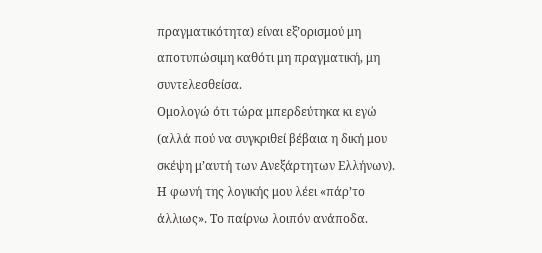πραγματικότητα) είναι εξ’ορισμού μη αποτυπώσιμη καθότι μη πραγματική, μη συντελεσθείσα.
Ομολογώ ότι τώρα μπερδεύτηκα κι εγώ (αλλά πού να συγκριθεί βέβαια η δική μου σκέψη μ’αυτή των Ανεξάρτητων Ελλήνων). Η φωνή της λογικής μου λέει «πάρ’το άλλιως». Το παίρνω λοιπόν ανάποδα.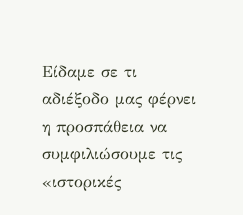Είδαμε σε τι αδιέξοδο μας φέρνει η προσπάθεια να συμφιλιώσουμε τις «ιστορικές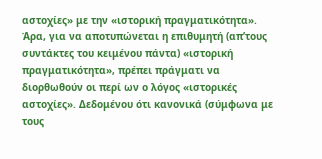αστοχίες» με την «ιστορική πραγματικότητα». Άρα, για να αποτυπώνεται η επιθυμητή (απ’τους συντάκτες του κειμένου πάντα) «ιστορική πραγματικότητα», πρέπει πράγματι να διορθωθούν οι περί ων ο λόγος «ιστορικές αστοχίες». Δεδομένου ότι κανονικά (σύμφωνα με τους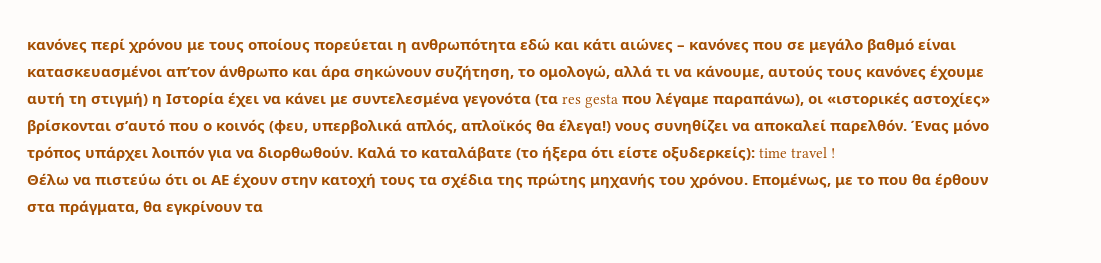κανόνες περί χρόνου με τους οποίους πορεύεται η ανθρωπότητα εδώ και κάτι αιώνες – κανόνες που σε μεγάλο βαθμό είναι κατασκευασμένοι απ’τον άνθρωπο και άρα σηκώνουν συζήτηση, το ομολογώ, αλλά τι να κάνουμε, αυτούς τους κανόνες έχουμε αυτή τη στιγμή) η Ιστορία έχει να κάνει με συντελεσμένα γεγονότα (τα res gesta που λέγαμε παραπάνω), οι «ιστορικές αστοχίες» βρίσκονται σ’αυτό που ο κοινός (φευ, υπερβολικά απλός, απλοϊκός θα έλεγα!) νους συνηθίζει να αποκαλεί παρελθόν. Ένας μόνο τρόπος υπάρχει λοιπόν για να διορθωθούν. Καλά το καταλάβατε (το ήξερα ότι είστε οξυδερκείς): time travel !
Θέλω να πιστεύω ότι οι ΑΕ έχουν στην κατοχή τους τα σχέδια της πρώτης μηχανής του χρόνου. Επομένως, με το που θα έρθουν στα πράγματα, θα εγκρίνουν τα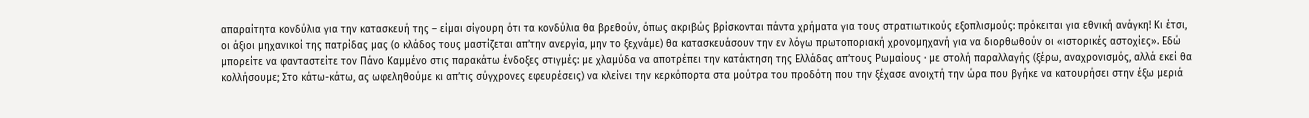απαραίτητα κονδύλια για την κατασκευή της – είμαι σίγουρη ότι τα κονδύλια θα βρεθούν, όπως ακριβώς βρίσκονται πάντα χρήματα για τους στρατιωτικούς εξοπλισμούς: πρόκειται για εθνική ανάγκη! Κι έτσι, οι άξιοι μηχανικοί της πατρίδας μας (ο κλάδος τους μαστίζεται απ’την ανεργία, μην το ξεχνάμε) θα κατασκευάσουν την εν λόγω πρωτοποριακή χρονομηχανή για να διορθωθούν οι «ιστορικές αστοχίες». Εδώ μπορείτε να φανταστείτε τον Πάνο Καμμένο στις παρακάτω ένδοξες στιγμές: με χλαμύδα να αποτρέπει την κατάκτηση της Ελλάδας απ’τους Ρωμαίους ∙ με στολή παραλλαγής (ξέρω, αναχρονισμός, αλλά εκεί θα κολλήσουμε; Στο κάτω-κάτω, ας ωφεληθούμε κι απ’τις σύγχρονες εφευρέσεις) να κλείνει την κερκόπορτα στα μούτρα του προδότη που την ξέχασε ανοιχτή την ώρα που βγήκε να κατουρήσει στην έξω μεριά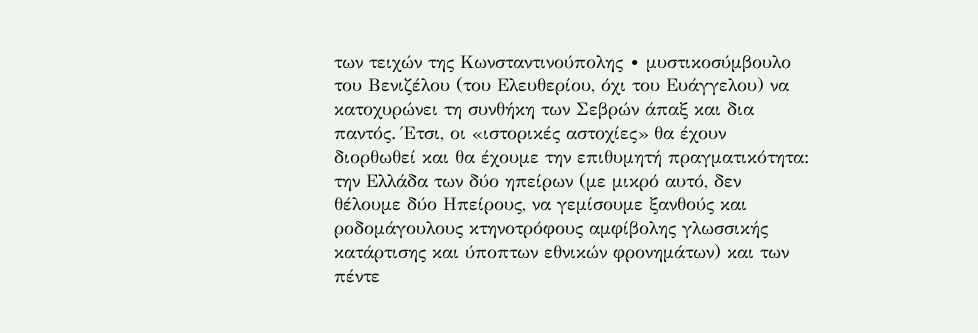των τειχών της Κωνσταντινούπολης ∙ μυστικοσύμβουλο του Βενιζέλου (του Ελευθερίου, όχι του Ευάγγελου) να κατοχυρώνει τη συνθήκη των Σεβρών άπαξ και δια παντός. Έτσι, οι «ιστορικές αστοχίες» θα έχουν διορθωθεί και θα έχουμε την επιθυμητή πραγματικότητα: την Ελλάδα των δύο ηπείρων (με μικρό αυτό, δεν θέλουμε δύο Ηπείρους, να γεμίσουμε ξανθούς και ροδομάγουλους κτηνοτρόφους αμφίβολης γλωσσικής κατάρτισης και ύποπτων εθνικών φρονημάτων) και των πέντε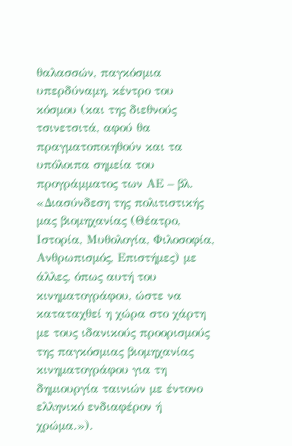θαλασσών, παγκόσμια υπερδύναμη, κέντρο του κόσμου (και της διεθνούς τσινετσιτά, αφού θα πραγματοποιηθούν και τα υπόλοιπα σημεία του προγράμματος των ΑΕ – βλ. «Διασύνδεση της πολιτιστικής μας βιομηχανίας (Θέατρο, Ιστορία, Μυθολογία, Φιλοσοφία, Ανθρωπισμός, Επιστήμες) με άλλες, όπως αυτή του κινηματογράφου, ώστε να καταταχθεί η χώρα στο χάρτη με τους ιδανικούς προορισμούς της παγκόσμιας βιομηχανίας κινηματογράφου για τη δημιουργία ταινιών με έντονο ελληνικό ενδιαφέρον ή χρώμα.»).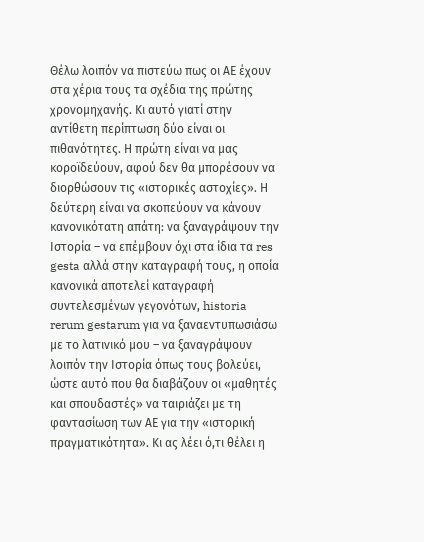Θέλω λοιπόν να πιστεύω πως οι ΑΕ έχουν στα χέρια τους τα σχέδια της πρώτης χρονομηχανής. Κι αυτό γιατί στην αντίθετη περίπτωση δύο είναι οι πιθανότητες. Η πρώτη είναι να μας κοροϊδεύουν, αφού δεν θα μπορέσουν να διορθώσουν τις «ιστορικές αστοχίες». Η δεύτερη είναι να σκοπεύουν να κάνουν κανονικότατη απάτη: να ξαναγράψουν την Ιστορία – να επέμβουν όχι στα ίδια τα res gesta αλλά στην καταγραφή τους, η οποία κανονικά αποτελεί καταγραφή συντελεσμένων γεγονότων, historia rerum gestarum για να ξαναεντυπωσιάσω με το λατινικό μου – να ξαναγράψουν λοιπόν την Ιστορία όπως τους βολεύει, ώστε αυτό που θα διαβάζουν οι «μαθητές και σπουδαστές» να ταιριάζει με τη φαντασίωση των ΑΕ για την «ιστορική πραγματικότητα». Κι ας λέει ό,τι θέλει η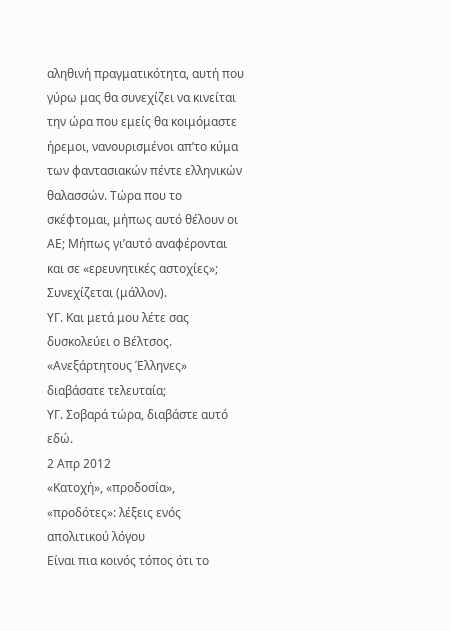αληθινή πραγματικότητα, αυτή που γύρω μας θα συνεχίζει να κινείται την ώρα που εμείς θα κοιμόμαστε ήρεμοι, νανουρισμένοι απ’το κύμα των φαντασιακών πέντε ελληνικών θαλασσών. Τώρα που το σκέφτομαι, μήπως αυτό θέλουν οι ΑΕ; Μήπως γι’αυτό αναφέρονται και σε «ερευνητικές αστοχίες»;
Συνεχίζεται (μάλλον).
ΥΓ. Και μετά μου λέτε σας δυσκολεύει ο Βέλτσος. «Ανεξάρτητους Έλληνες» διαβάσατε τελευταία;
ΥΓ. Σοβαρά τώρα, διαβάστε αυτό εδώ.
2 Απρ 2012
«Κατοχή», «προδοσία», «προδότες»: λέξεις ενός απολιτικού λόγου
Είναι πια κοινός τόπος ότι το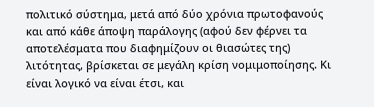πολιτικό σύστημα, μετά από δύο χρόνια πρωτοφανούς και από κάθε άποψη παράλογης (αφού δεν φέρνει τα αποτελέσματα που διαφημίζουν οι θιασώτες της) λιτότητας, βρίσκεται σε μεγάλη κρίση νομιμοποίησης. Κι είναι λογικό να είναι έτσι, και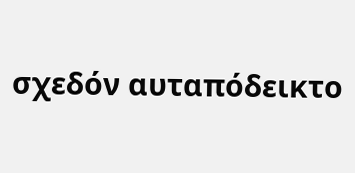σχεδόν αυταπόδεικτο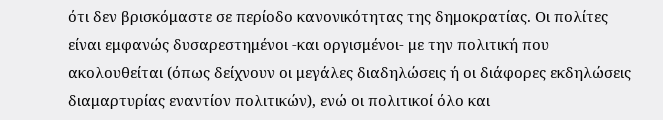ότι δεν βρισκόμαστε σε περίοδο κανονικότητας της δημοκρατίας. Οι πολίτες είναι εμφανώς δυσαρεστημένοι -και οργισμένοι- με την πολιτική που ακολουθείται (όπως δείχνουν οι μεγάλες διαδηλώσεις ή οι διάφορες εκδηλώσεις διαμαρτυρίας εναντίον πολιτικών), ενώ οι πολιτικοί όλο και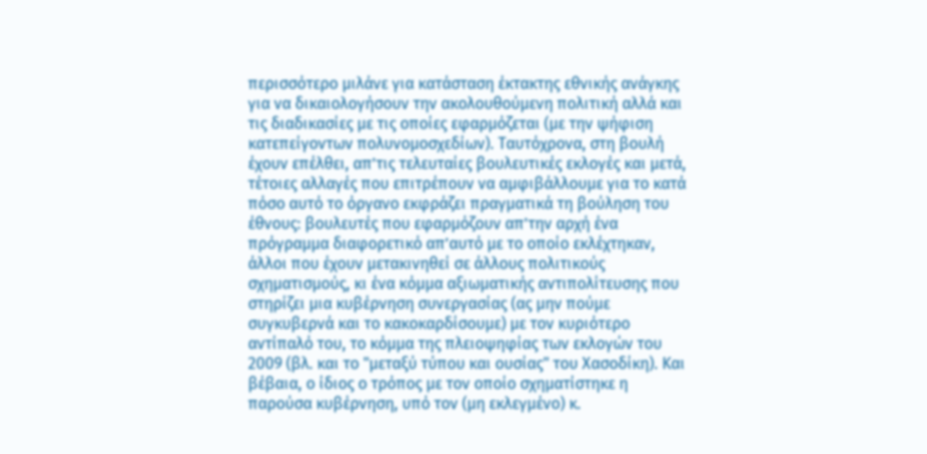περισσότερο μιλάνε για κατάσταση έκτακτης εθνικής ανάγκης για να δικαιολογήσουν την ακολουθούμενη πολιτική αλλά και τις διαδικασίες με τις οποίες εφαρμόζεται (με την ψήφιση κατεπείγοντων πολυνομοσχεδίων). Ταυτόχρονα, στη βουλή έχουν επέλθει, απ’τις τελευταίες βουλευτικές εκλογές και μετά, τέτοιες αλλαγές που επιτρέπουν να αμφιβάλλουμε για το κατά πόσο αυτό το όργανο εκφράζει πραγματικά τη βούληση του έθνους: βουλευτές που εφαρμόζουν απ’την αρχή ένα πρόγραμμα διαφορετικό απ’αυτό με το οποίο εκλέχτηκαν, άλλοι που έχουν μετακινηθεί σε άλλους πολιτικούς σχηματισμούς, κι ένα κόμμα αξιωματικής αντιπολίτευσης που στηρίζει μια κυβέρνηση συνεργασίας (ας μην πούμε συγκυβερνά και το κακοκαρδίσουμε) με τον κυριότερο αντίπαλό του, το κόμμα της πλειοψηφίας των εκλογών του 2009 (βλ. και το "μεταξύ τύπου και ουσίας" του Χασοδίκη). Και βέβαια, ο ίδιος ο τρόπος με τον οποίο σχηματίστηκε η παρούσα κυβέρνηση, υπό τον (μη εκλεγμένο) κ.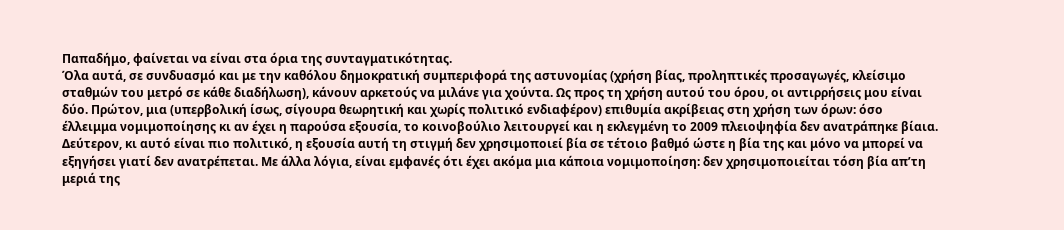Παπαδήμο, φαίνεται να είναι στα όρια της συνταγματικότητας.
Όλα αυτά, σε συνδυασμό και με την καθόλου δημοκρατική συμπεριφορά της αστυνομίας (χρήση βίας, προληπτικές προσαγωγές, κλείσιμο σταθμών του μετρό σε κάθε διαδήλωση), κάνουν αρκετούς να μιλάνε για χούντα. Ως προς τη χρήση αυτού του όρου, οι αντιρρήσεις μου είναι δύο. Πρώτον, μια (υπερβολική ίσως, σίγουρα θεωρητική και χωρίς πολιτικό ενδιαφέρον) επιθυμία ακρίβειας στη χρήση των όρων: όσο έλλειμμα νομιμοποίησης κι αν έχει η παρούσα εξουσία, το κοινοβούλιο λειτουργεί και η εκλεγμένη το 2009 πλειοψηφία δεν ανατράπηκε βίαια. Δεύτερον, κι αυτό είναι πιο πολιτικό, η εξουσία αυτή τη στιγμή δεν χρησιμοποιεί βία σε τέτοιο βαθμό ώστε η βία της και μόνο να μπορεί να εξηγήσει γιατί δεν ανατρέπεται. Με άλλα λόγια, είναι εμφανές ότι έχει ακόμα μια κάποια νομιμοποίηση: δεν χρησιμοποιείται τόση βία απ’τη μεριά της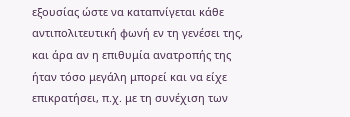εξουσίας ώστε να καταπνίγεται κάθε αντιπολιτευτική φωνή εν τη γενέσει της, και άρα αν η επιθυμία ανατροπής της ήταν τόσο μεγάλη μπορεί και να είχε επικρατήσει, π.χ. με τη συνέχιση των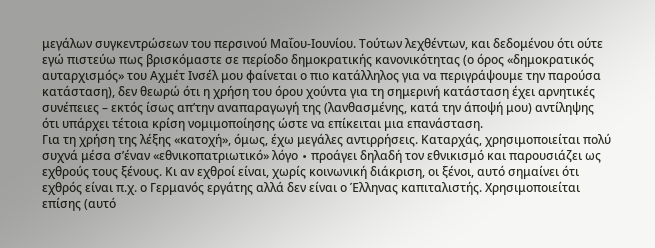μεγάλων συγκεντρώσεων του περσινού Μαΐου-Ιουνίου. Τούτων λεχθέντων, και δεδομένου ότι ούτε εγώ πιστεύω πως βρισκόμαστε σε περίοδο δημοκρατικής κανονικότητας (ο όρος «δημοκρατικός αυταρχισμός» του Αχμέτ Ινσέλ μου φαίνεται ο πιο κατάλληλος για να περιγράψουμε την παρούσα κατάσταση), δεν θεωρώ ότι η χρήση του όρου χούντα για τη σημερινή κατάσταση έχει αρνητικές συνέπειες – εκτός ίσως απ’την αναπαραγωγή της (λανθασμένης, κατά την άποψή μου) αντίληψης ότι υπάρχει τέτοια κρίση νομιμοποίησης ώστε να επίκειται μια επανάσταση.
Για τη χρήση της λέξης «κατοχή», όμως, έχω μεγάλες αντιρρήσεις. Καταρχάς, χρησιμοποιείται πολύ συχνά μέσα σ’έναν «εθνικοπατριωτικό» λόγο ∙ προάγει δηλαδή τον εθνικισμό και παρουσιάζει ως εχθρούς τους ξένους. Κι αν εχθροί είναι, χωρίς κοινωνική διάκριση, οι ξένοι, αυτό σημαίνει ότι εχθρός είναι π.χ. ο Γερμανός εργάτης αλλά δεν είναι ο Έλληνας καπιταλιστής. Χρησιμοποιείται επίσης (αυτό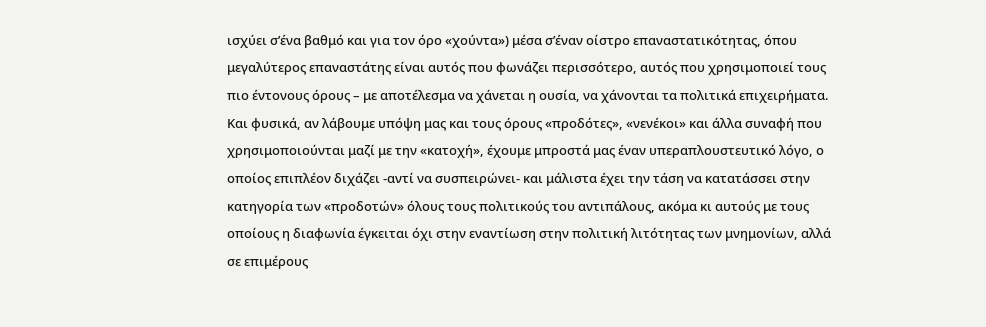ισχύει σ’ένα βαθμό και για τον όρο «χούντα») μέσα σ’έναν οίστρο επαναστατικότητας, όπου μεγαλύτερος επαναστάτης είναι αυτός που φωνάζει περισσότερο, αυτός που χρησιμοποιεί τους πιο έντονους όρους – με αποτέλεσμα να χάνεται η ουσία, να χάνονται τα πολιτικά επιχειρήματα. Και φυσικά, αν λάβουμε υπόψη μας και τους όρους «προδότες», «νενέκοι» και άλλα συναφή που χρησιμοποιούνται μαζί με την «κατοχή», έχουμε μπροστά μας έναν υπεραπλουστευτικό λόγο, ο οποίος επιπλέον διχάζει -αντί να συσπειρώνει- και μάλιστα έχει την τάση να κατατάσσει στην κατηγορία των «προδοτών» όλους τους πολιτικούς του αντιπάλους, ακόμα κι αυτούς με τους οποίους η διαφωνία έγκειται όχι στην εναντίωση στην πολιτική λιτότητας των μνημονίων, αλλά σε επιμέρους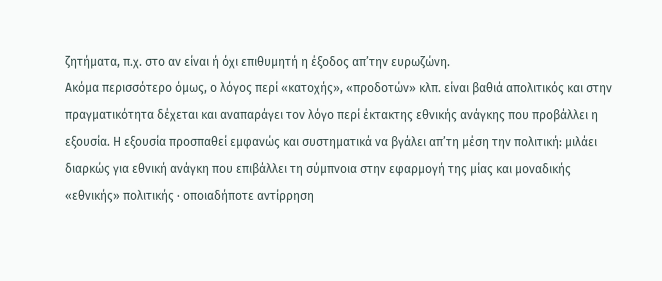ζητήματα, π.χ. στο αν είναι ή όχι επιθυμητή η έξοδος απ’την ευρωζώνη.
Ακόμα περισσότερο όμως, ο λόγος περί «κατοχής», «προδοτών» κλπ. είναι βαθιά απολιτικός και στην πραγματικότητα δέχεται και αναπαράγει τον λόγο περί έκτακτης εθνικής ανάγκης που προβάλλει η εξουσία. Η εξουσία προσπαθεί εμφανώς και συστηματικά να βγάλει απ’τη μέση την πολιτική: μιλάει διαρκώς για εθνική ανάγκη που επιβάλλει τη σύμπνοια στην εφαρμογή της μίας και μοναδικής «εθνικής» πολιτικής ∙ οποιαδήποτε αντίρρηση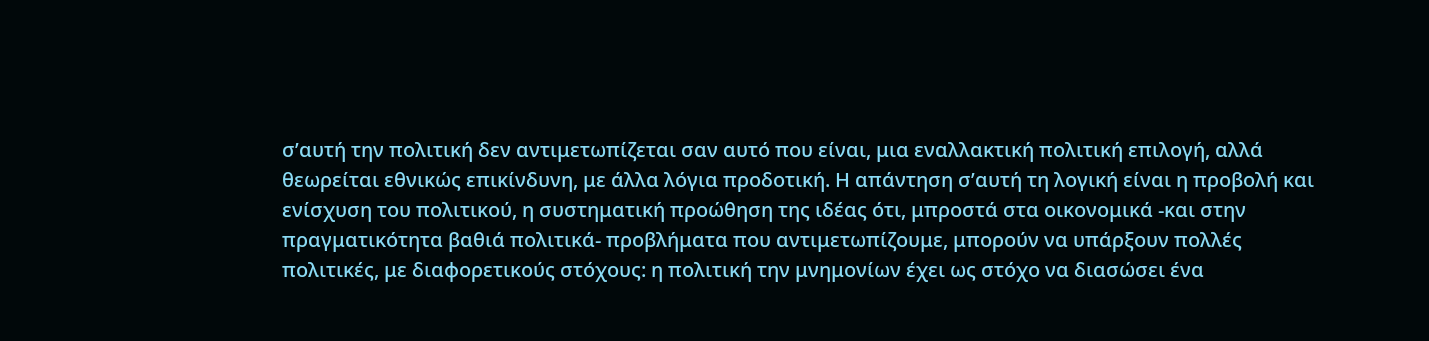σ’αυτή την πολιτική δεν αντιμετωπίζεται σαν αυτό που είναι, μια εναλλακτική πολιτική επιλογή, αλλά θεωρείται εθνικώς επικίνδυνη, με άλλα λόγια προδοτική. Η απάντηση σ’αυτή τη λογική είναι η προβολή και ενίσχυση του πολιτικού, η συστηματική προώθηση της ιδέας ότι, μπροστά στα οικονομικά -και στην πραγματικότητα βαθιά πολιτικά- προβλήματα που αντιμετωπίζουμε, μπορούν να υπάρξουν πολλές πολιτικές, με διαφορετικούς στόχους: η πολιτική την μνημονίων έχει ως στόχο να διασώσει ένα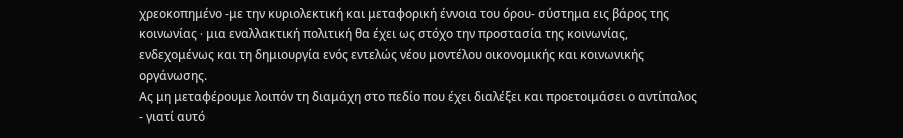χρεοκοπημένο -με την κυριολεκτική και μεταφορική έννοια του όρου- σύστημα εις βάρος της κοινωνίας ∙ μια εναλλακτική πολιτική θα έχει ως στόχο την προστασία της κοινωνίας, ενδεχομένως και τη δημιουργία ενός εντελώς νέου μοντέλου οικονομικής και κοινωνικής οργάνωσης.
Ας μη μεταφέρουμε λοιπόν τη διαμάχη στο πεδίο που έχει διαλέξει και προετοιμάσει ο αντίπαλος - γιατί αυτό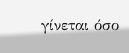γίνεται όσο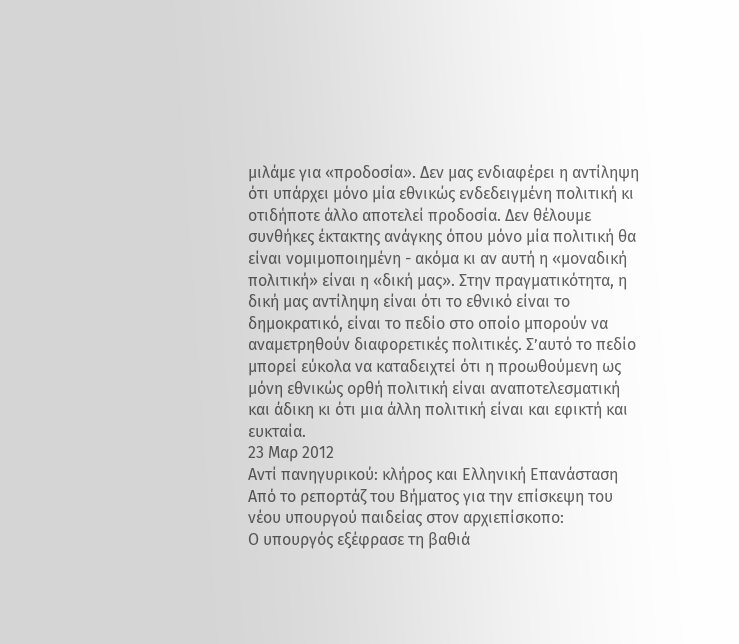μιλάμε για «προδοσία». Δεν μας ενδιαφέρει η αντίληψη ότι υπάρχει μόνο μία εθνικώς ενδεδειγμένη πολιτική κι οτιδήποτε άλλο αποτελεί προδοσία. Δεν θέλουμε συνθήκες έκτακτης ανάγκης όπου μόνο μία πολιτική θα είναι νομιμοποιημένη - ακόμα κι αν αυτή η «μοναδική πολιτική» είναι η «δική μας». Στην πραγματικότητα, η δική μας αντίληψη είναι ότι το εθνικό είναι το δημοκρατικό, είναι το πεδίο στο οποίο μπορούν να αναμετρηθούν διαφορετικές πολιτικές. Σ’αυτό το πεδίο μπορεί εύκολα να καταδειχτεί ότι η προωθούμενη ως μόνη εθνικώς ορθή πολιτική είναι αναποτελεσματική και άδικη κι ότι μια άλλη πολιτική είναι και εφικτή και ευκταία.
23 Μαρ 2012
Αντί πανηγυρικού: κλήρος και Ελληνική Επανάσταση
Από το ρεπορτάζ του Βήματος για την επίσκεψη του νέου υπουργού παιδείας στον αρχιεπίσκοπο:
Ο υπουργός εξέφρασε τη βαθιά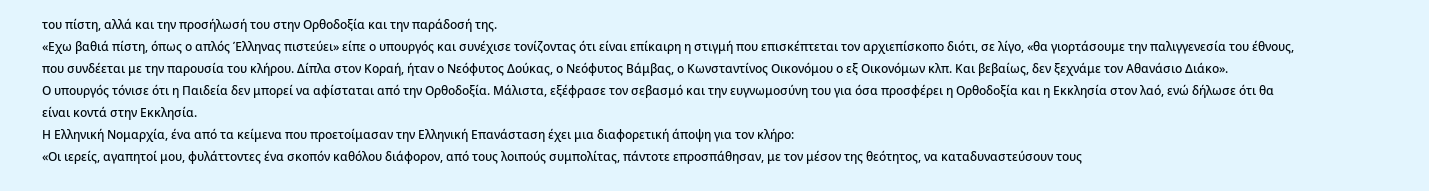του πίστη, αλλά και την προσήλωσή του στην Ορθοδοξία και την παράδοσή της.
«Εχω βαθιά πίστη, όπως ο απλός Έλληνας πιστεύει» είπε ο υπουργός και συνέχισε τονίζοντας ότι είναι επίκαιρη η στιγμή που επισκέπτεται τον αρχιεπίσκοπο διότι, σε λίγο, «θα γιορτάσουμε την παλιγγενεσία του έθνους, που συνδέεται με την παρουσία του κλήρου. Δίπλα στον Κοραή, ήταν ο Νεόφυτος Δούκας, ο Νεόφυτος Βάμβας, ο Κωνσταντίνος Οικονόμου ο εξ Οικονόμων κλπ. Και βεβαίως, δεν ξεχνάμε τον Αθανάσιο Διάκο».
Ο υπουργός τόνισε ότι η Παιδεία δεν μπορεί να αφίσταται από την Ορθοδοξία. Μάλιστα, εξέφρασε τον σεβασμό και την ευγνωμοσύνη του για όσα προσφέρει η Ορθοδοξία και η Εκκλησία στον λαό, ενώ δήλωσε ότι θα είναι κοντά στην Εκκλησία.
Η Ελληνική Νομαρχία, ένα από τα κείμενα που προετοίμασαν την Ελληνική Επανάσταση έχει μια διαφορετική άποψη για τον κλήρο:
«Οι ιερείς, αγαπητοί μου, φυλάττοντες ένα σκοπόν καθόλου διάφορον, από τους λοιπούς συμπολίτας, πάντοτε επροσπάθησαν, με τον μέσον της θεότητος, να καταδυναστεύσουν τους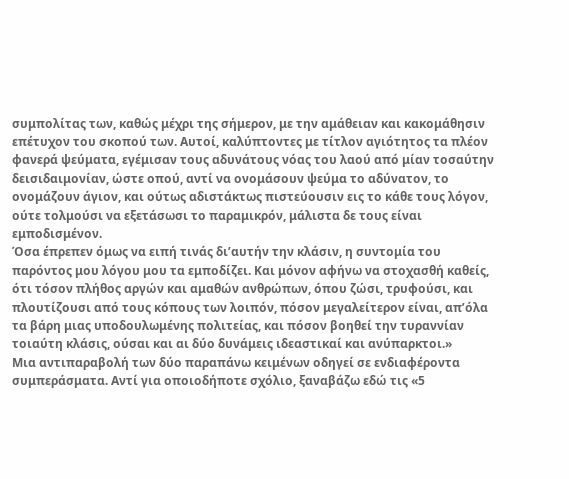συμπολίτας των, καθώς μέχρι της σήμερον, με την αμάθειαν και κακομάθησιν επέτυχον του σκοπού των. Αυτοί, καλύπτοντες με τίτλον αγιότητος τα πλέον φανερά ψεύματα, εγέμισαν τους αδυνάτους νόας του λαού από μίαν τοσαύτην δεισιδαιμονίαν, ώστε οπού, αντί να ονομάσουν ψεύμα το αδύνατον, το ονομάζουν άγιον, και ούτως αδιστάκτως πιστεύουσιν εις το κάθε τους λόγον, ούτε τολμούσι να εξετάσωσι το παραμικρόν, μάλιστα δε τους είναι εμποδισμένον.
Όσα έπρεπεν όμως να ειπή τινάς δι’αυτήν την κλάσιν, η συντομία του παρόντος μου λόγου μου τα εμποδίζει. Και μόνον αφήνω να στοχασθή καθείς, ότι τόσον πλήθος αργών και αμαθών ανθρώπων, όπου ζώσι, τρυφούσι, και πλουτίζουσι από τους κόπους των λοιπόν, πόσον μεγαλείτερον είναι, απ’όλα τα βάρη μιας υποδουλωμένης πολιτείας, και πόσον βοηθεί την τυραννίαν τοιαύτη κλάσις, ούσαι και αι δύο δυνάμεις ιδεαστικαί και ανύπαρκτοι.»
Μια αντιπαραβολή των δύο παραπάνω κειμένων οδηγεί σε ενδιαφέροντα συμπεράσματα. Αντί για οποιοδήποτε σχόλιο, ξαναβάζω εδώ τις «5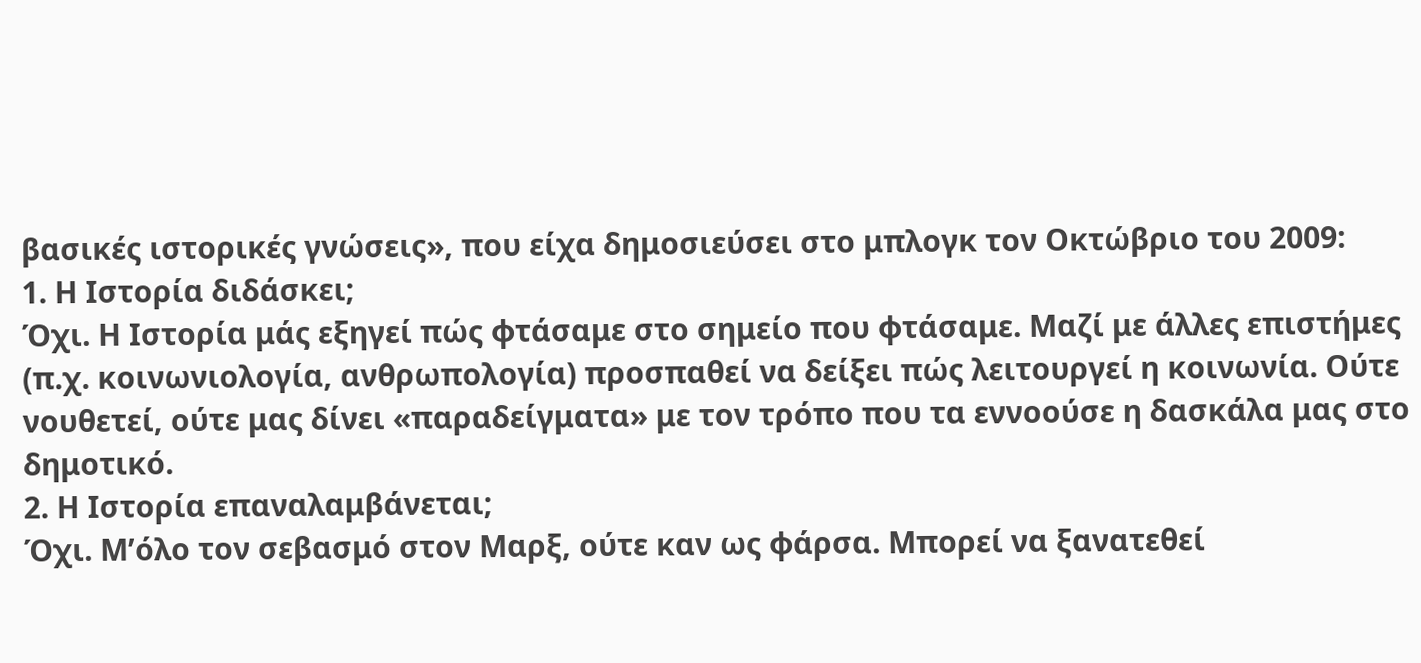βασικές ιστορικές γνώσεις», που είχα δημοσιεύσει στο μπλογκ τον Οκτώβριο του 2009:
1. Η Ιστορία διδάσκει;
Όχι. Η Ιστορία μάς εξηγεί πώς φτάσαμε στο σημείο που φτάσαμε. Μαζί με άλλες επιστήμες (π.χ. κοινωνιολογία, ανθρωπολογία) προσπαθεί να δείξει πώς λειτουργεί η κοινωνία. Ούτε νουθετεί, ούτε μας δίνει «παραδείγματα» με τον τρόπο που τα εννοούσε η δασκάλα μας στο δημοτικό.
2. Η Ιστορία επαναλαμβάνεται;
Όχι. Μ’όλο τον σεβασμό στον Μαρξ, ούτε καν ως φάρσα. Μπορεί να ξανατεθεί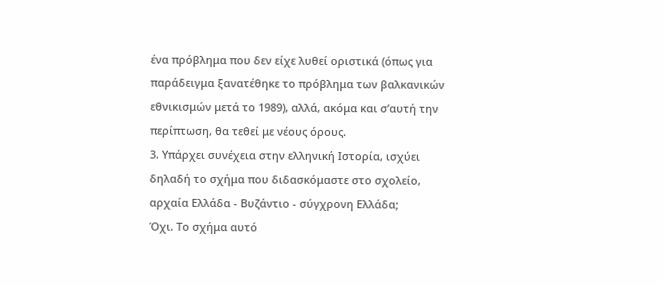ένα πρόβλημα που δεν είχε λυθεί οριστικά (όπως για παράδειγμα ξανατέθηκε το πρόβλημα των βαλκανικών εθνικισμών μετά το 1989), αλλά, ακόμα και σ’αυτή την περίπτωση, θα τεθεί με νέους όρους.
3. Υπάρχει συνέχεια στην ελληνική Ιστορία, ισχύει δηλαδή το σχήμα που διδασκόμαστε στο σχολείο, αρχαία Ελλάδα - Βυζάντιο - σύγχρονη Ελλάδα;
Όχι. Το σχήμα αυτό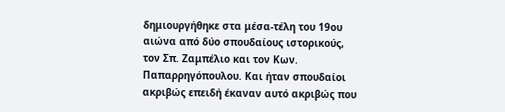δημιουργήθηκε στα μέσα-τέλη του 19ου αιώνα από δύο σπουδαίους ιστορικούς, τον Σπ. Ζαμπέλιο και τον Κων. Παπαρρηγόπουλου. Και ήταν σπουδαίοι ακριβώς επειδή έκαναν αυτό ακριβώς που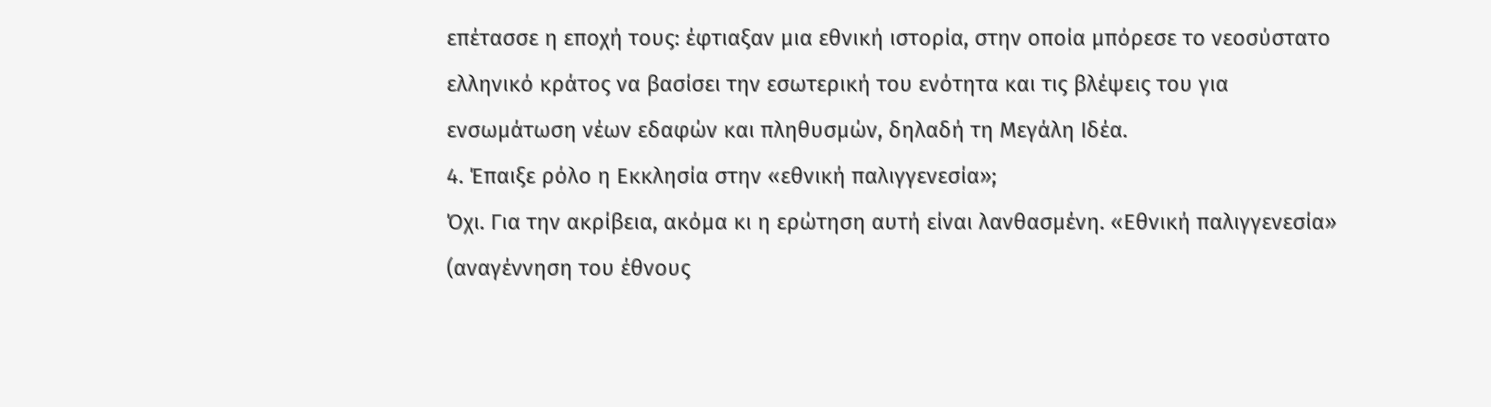επέτασσε η εποχή τους: έφτιαξαν μια εθνική ιστορία, στην οποία μπόρεσε το νεοσύστατο ελληνικό κράτος να βασίσει την εσωτερική του ενότητα και τις βλέψεις του για ενσωμάτωση νέων εδαφών και πληθυσμών, δηλαδή τη Μεγάλη Ιδέα.
4. Έπαιξε ρόλο η Εκκλησία στην «εθνική παλιγγενεσία»;
Όχι. Για την ακρίβεια, ακόμα κι η ερώτηση αυτή είναι λανθασμένη. «Εθνική παλιγγενεσία» (αναγέννηση του έθνους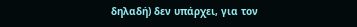δηλαδή) δεν υπάρχει, για τον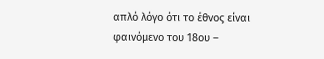απλό λόγο ότι το έθνος είναι φαινόμενο του 18ου –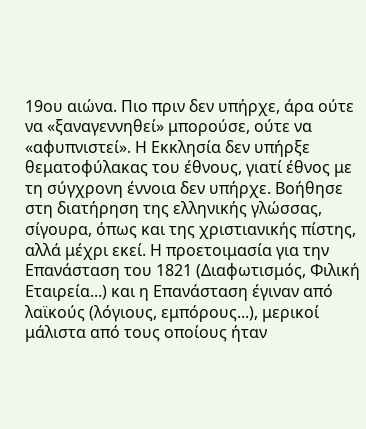19ου αιώνα. Πιο πριν δεν υπήρχε, άρα ούτε να «ξαναγεννηθεί» μπορούσε, ούτε να «αφυπνιστεί». Η Εκκλησία δεν υπήρξε θεματοφύλακας του έθνους, γιατί έθνος με τη σύγχρονη έννοια δεν υπήρχε. Βοήθησε στη διατήρηση της ελληνικής γλώσσας, σίγουρα, όπως και της χριστιανικής πίστης, αλλά μέχρι εκεί. Η προετοιμασία για την Επανάσταση του 1821 (Διαφωτισμός, Φιλική Εταιρεία...) και η Επανάσταση έγιναν από λαϊκούς (λόγιους, εμπόρους...), μερικοί μάλιστα από τους οποίους ήταν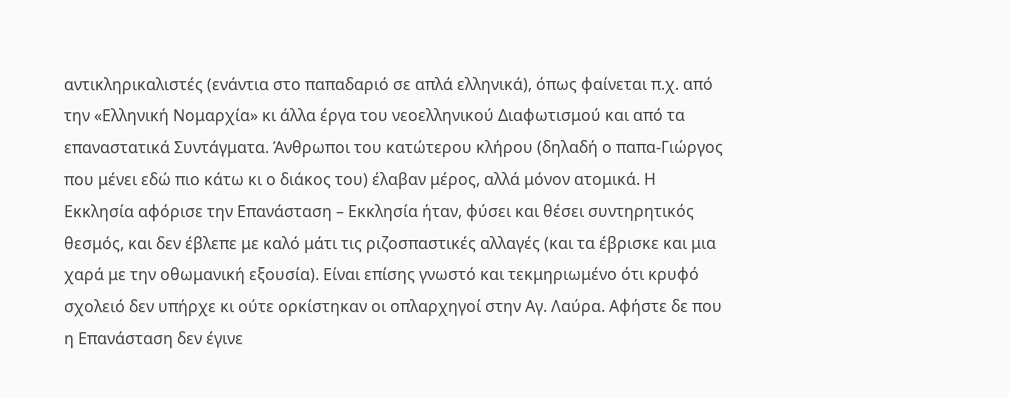αντικληρικαλιστές (ενάντια στο παπαδαριό σε απλά ελληνικά), όπως φαίνεται π.χ. από την «Ελληνική Νομαρχία» κι άλλα έργα του νεοελληνικού Διαφωτισμού και από τα επαναστατικά Συντάγματα. Άνθρωποι του κατώτερου κλήρου (δηλαδή ο παπα-Γιώργος που μένει εδώ πιο κάτω κι ο διάκος του) έλαβαν μέρος, αλλά μόνον ατομικά. Η Εκκλησία αφόρισε την Επανάσταση – Εκκλησία ήταν, φύσει και θέσει συντηρητικός θεσμός, και δεν έβλεπε με καλό μάτι τις ριζοσπαστικές αλλαγές (και τα έβρισκε και μια χαρά με την οθωμανική εξουσία). Είναι επίσης γνωστό και τεκμηριωμένο ότι κρυφό σχολειό δεν υπήρχε κι ούτε ορκίστηκαν οι οπλαρχηγοί στην Αγ. Λαύρα. Αφήστε δε που η Επανάσταση δεν έγινε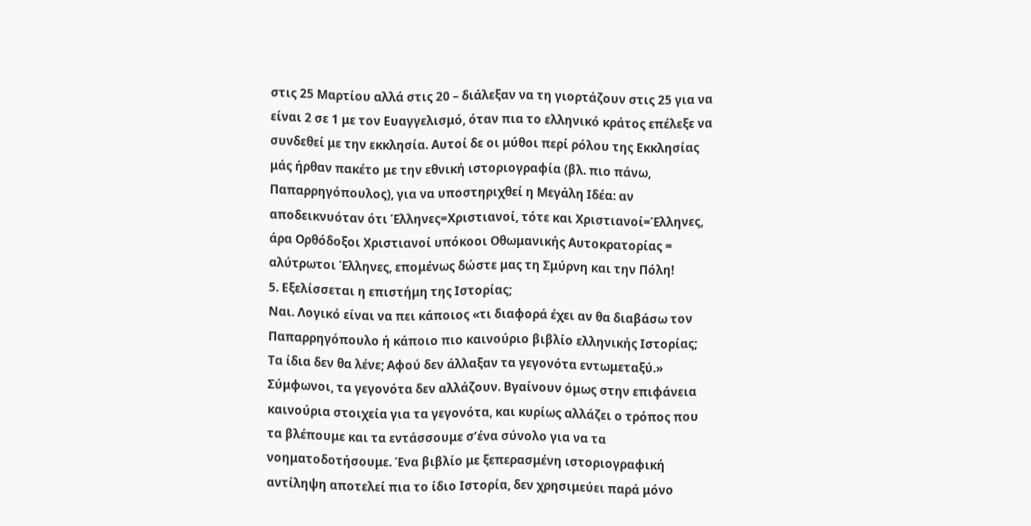στις 25 Μαρτίου αλλά στις 20 – διάλεξαν να τη γιορτάζουν στις 25 για να είναι 2 σε 1 με τον Ευαγγελισμό, όταν πια το ελληνικό κράτος επέλεξε να συνδεθεί με την εκκλησία. Αυτοί δε οι μύθοι περί ρόλου της Εκκλησίας μάς ήρθαν πακέτο με την εθνική ιστοριογραφία (βλ. πιο πάνω, Παπαρρηγόπουλος), για να υποστηριχθεί η Μεγάλη Ιδέα: αν αποδεικνυόταν ότι Έλληνες=Χριστιανοί, τότε και Χριστιανοί=Έλληνες, άρα Ορθόδοξοι Χριστιανοί υπόκοοι Οθωμανικής Αυτοκρατορίας = αλύτρωτοι Έλληνες, επομένως δώστε μας τη Σμύρνη και την Πόλη!
5. Εξελίσσεται η επιστήμη της Ιστορίας;
Ναι. Λογικό είναι να πει κάποιος «τι διαφορά έχει αν θα διαβάσω τον Παπαρρηγόπουλο ή κάποιο πιο καινούριο βιβλίο ελληνικής Ιστορίας; Τα ίδια δεν θα λένε; Αφού δεν άλλαξαν τα γεγονότα εντωμεταξύ.» Σύμφωνοι, τα γεγονότα δεν αλλάζουν. Βγαίνουν όμως στην επιφάνεια καινούρια στοιχεία για τα γεγονότα, και κυρίως αλλάζει ο τρόπος που τα βλέπουμε και τα εντάσσουμε σ’ένα σύνολο για να τα νοηματοδοτήσουμε. Ένα βιβλίο με ξεπερασμένη ιστοριογραφική αντίληψη αποτελεί πια το ίδιο Ιστορία, δεν χρησιμεύει παρά μόνο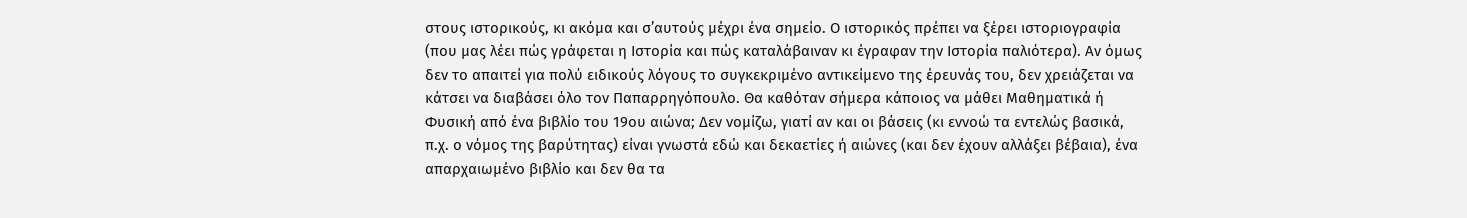στους ιστορικούς, κι ακόμα και σ’αυτούς μέχρι ένα σημείο. Ο ιστορικός πρέπει να ξέρει ιστοριογραφία (που μας λέει πώς γράφεται η Ιστορία και πώς καταλάβαιναν κι έγραφαν την Ιστορία παλιότερα). Αν όμως δεν το απαιτεί για πολύ ειδικούς λόγους το συγκεκριμένο αντικείμενο της έρευνάς του, δεν χρειάζεται να κάτσει να διαβάσει όλο τον Παπαρρηγόπουλο. Θα καθόταν σήμερα κάποιος να μάθει Μαθηματικά ή Φυσική από ένα βιβλίο του 19ου αιώνα; Δεν νομίζω, γιατί αν και οι βάσεις (κι εννοώ τα εντελώς βασικά, π.χ. ο νόμος της βαρύτητας) είναι γνωστά εδώ και δεκαετίες ή αιώνες (και δεν έχουν αλλάξει βέβαια), ένα απαρχαιωμένο βιβλίο και δεν θα τα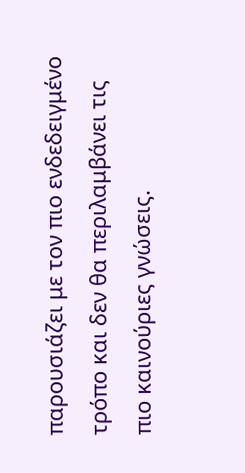παρουσιάζει με τον πιο ενδεδειγμένο τρόπο και δεν θα περιλαμβάνει τις πιο καινούριες γνώσεις.